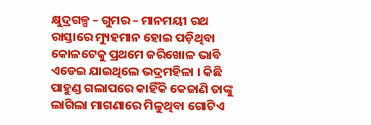କ୍ଷୁଦ୍ରଗଳ୍ପ – ଗୁମର – ମାନମୟୀ ରଥ
ରାସ୍ତାରେ ମ୍ୟୁହମାନ ହୋଇ ପଡ଼ିଥିବା କୋଳଟେକୁ ପ୍ରଥମେ ଜରିଖୋଳ ଭାବି ଏଡେଇ ଯାଇଥିଲେ ଭଦ୍ରମହିଳା । କିଛି ପାହୁଣ୍ଡ ଗଲାପରେ କାହିଁକି କେଜାଣି ତାଙ୍କୁ ଲାଗିଲା ମାଗଣାରେ ମିଳୁଥିବା ଗୋଟିଏ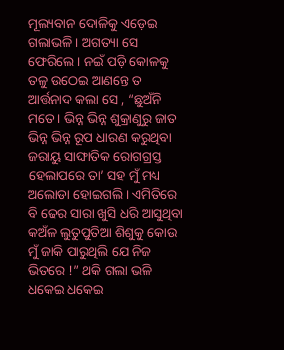ମୂଲ୍ୟବାନ ଦୋଳିକୁ ଏଡ଼େଇ ଗଲାଭଳି । ଅଗତ୍ୟା ସେ ଫେରିଲେ । ନଇଁ ପଡ଼ି କୋଳକୁ ତଳୁ ଉଠେଇ ଆଣନ୍ତେ ତ ଆର୍ତ୍ତନାଦ କଲା ସେ , “ଛୁଅଁନି ମତେ । ଭିନ୍ନ ଭିନ୍ନ ଶୁକ୍ରାଣୁରୁ ଜାତ ଭିନ୍ନ ଭିନ୍ନ ରୂପ ଧାରଣ କରୁଥିବା ଜରାୟୁ ସାଙ୍ଘାତିକ ରୋଗଗ୍ରସ୍ତ ହେଲାପରେ ତା’ ସହ ମୁଁ ମଧ୍ୟ ଅଲୋଡା ହୋଇଗଲି । ଏମିତିରେ ବି ଢେର ସାରା ଖୁସି ଧରି ଆସୁଥିବା କଅଁଳ ଲୁତୁପୁତିଆ ଶିଶୁକୁ କୋଉ ମୁଁ ଜାକି ପାରୁଥିଲି ଯେ ନିଜ ଭିତରେ !” ଥକି ଗଲା ଭଳି ଧକେଇ ଧକେଇ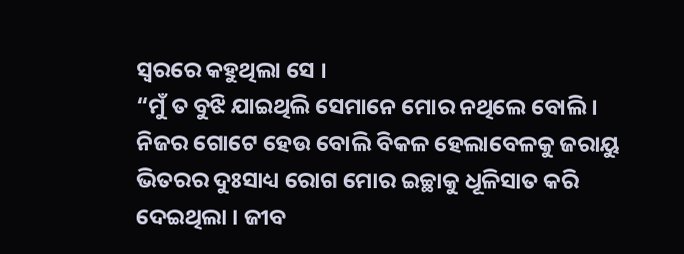ସ୍ୱରରେ କହୁଥିଲା ସେ ।
“ମୁଁ ତ ବୁଝି ଯାଇଥିଲି ସେମାନେ ମୋର ନଥିଲେ ବୋଲି । ନିଜର ଗୋଟେ ହେଉ ବୋଲି ବିକଳ ହେଲାବେଳକୁ ଜରାୟୁ ଭିତରର ଦୁଃସାଧ୍ୟ ରୋଗ ମୋର ଇଚ୍ଛାକୁ ଧୂଳିସାତ କରି ଦେଇଥିଲା । ଜୀବ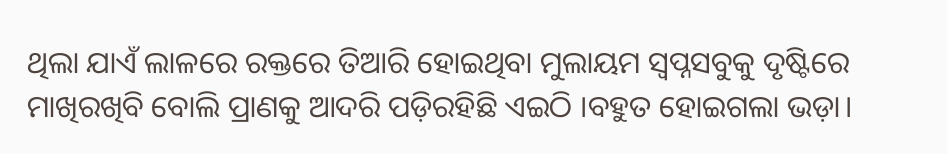ଥିଲା ଯାଏଁ ଲାଳରେ ରକ୍ତରେ ତିଆରି ହୋଇଥିବା ମୁଲାୟମ ସ୍ବପ୍ନସବୁକୁ ଦୃଷ୍ଟିରେ ମାଖିରଖିବି ବୋଲି ପ୍ରାଣକୁ ଆଦରି ପଡ଼ିରହିଛି ଏଇଠି ।ବହୁତ ହୋଇଗଲା ଭଡ଼ା।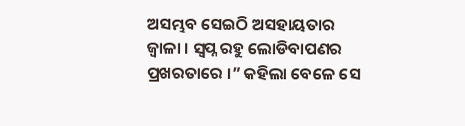ଅସମ୍ଭବ ସେଇଠି ଅସହାୟତାର ଜ୍ୱାଳା । ସ୍ବପ୍ନ ରହୁ ଲୋଡିବାପଣର ପ୍ରଖରତାରେ ।” କହିଲା ବେଳେ ସେ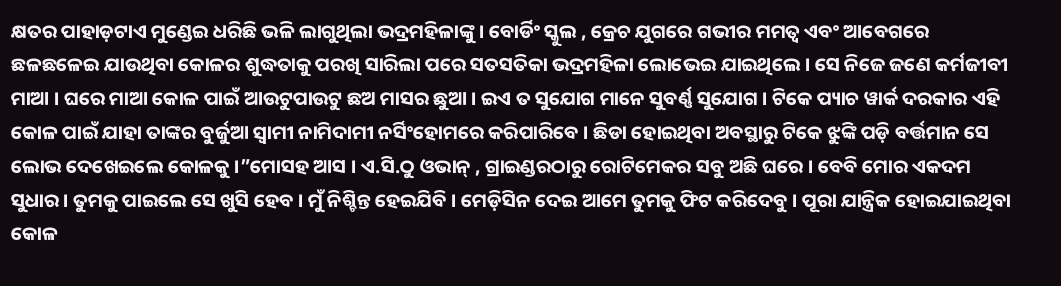କ୍ଷତର ପାହାଡ଼ଟାଏ ମୁଣ୍ଡେଇ ଧରିଛି ଭଳି ଲାଗୁଥିଲା ଭଦ୍ରମହିଳାଙ୍କୁ । ବୋର୍ଡିଂ ସ୍କୁଲ , କ୍ରେଚ ଯୁଗରେ ଗଭୀର ମମତ୍ୱ ଏବଂ ଆବେଗରେ ଛଳଛଳେଇ ଯାଉଥିବା କୋଳର ଶୁଦ୍ଧତାକୁ ପରଖି ସାରିଲା ପରେ ସତସତିକା ଭଦ୍ରମହିଳା ଲୋଭେଇ ଯାଇଥିଲେ । ସେ ନିଜେ ଜଣେ କର୍ମଜୀବୀ ମାଆ । ଘରେ ମାଆ କୋଳ ପାଇଁ ଆଉଟୁପାଉଟୁ ଛଅ ମାସର ଛୁଆ । ଇଏ ତ ସୁଯୋଗ ମାନେ ସୁବର୍ଣ୍ଣ ସୁଯୋଗ । ଟିକେ ପ୍ୟାଚ ୱାର୍କ ଦରକାର ଏହି କୋଳ ପାଇଁ ଯାହା ତାଙ୍କର ବୁର୍ଜୁଆ ସ୍ୱାମୀ ନାମିଦାମୀ ନର୍ସିଂହୋମରେ କରିପାରିବେ । ଛିଡା ହୋଇଥିବା ଅବସ୍ଥାରୁ ଟିକେ ଝୁଙ୍କି ପଡ଼ି ବର୍ତ୍ତମାନ ସେ ଲୋଭ ଦେଖେଇଲେ କୋଳକୁ ।”ମୋସହ ଆସ । ଏ.ସି.ଠୁ ଓଭାନ୍ , ଗ୍ରାଇଣ୍ଡରଠାରୁ ରୋଟିମେକର ସବୁ ଅଛି ଘରେ । ବେବି ମୋର ଏକଦମ ସୁଧାର । ତୁମକୁ ପାଇଲେ ସେ ଖୁସି ହେବ । ମୁଁ ନିଶ୍ଚିନ୍ତ ହେଇଯିବି । ମେଡ଼ିସିନ ଦେଇ ଆମେ ତୁମକୁ ଫିଟ କରିଦେବୁ । ପୂରା ଯାନ୍ତ୍ରିକ ହୋଇଯାଇଥିବା କୋଳ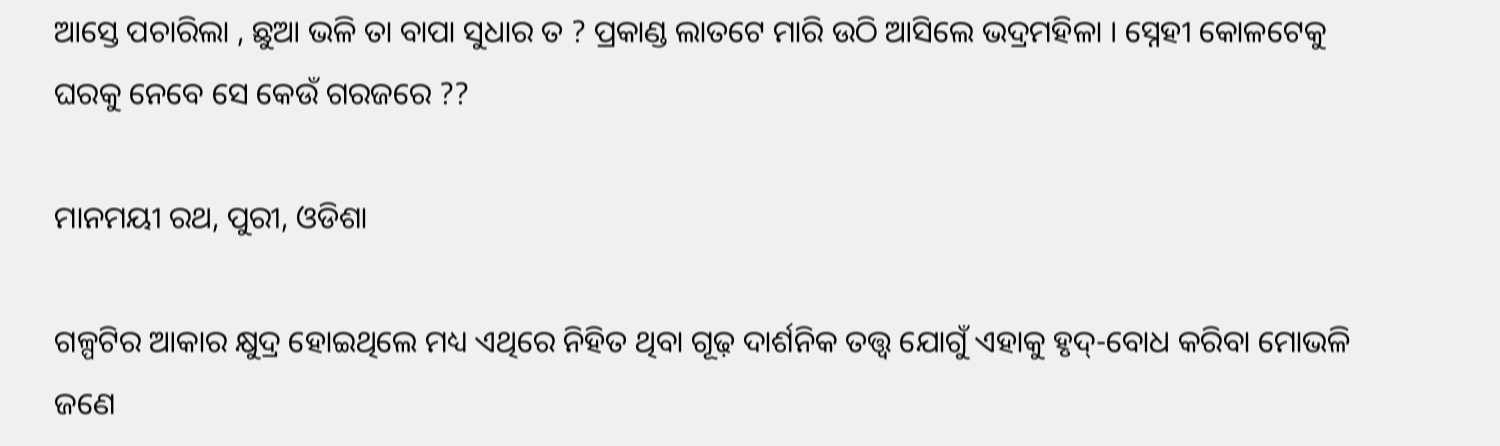ଆସ୍ତେ ପଚାରିଲା , ଛୁଆ ଭଳି ତା ବାପା ସୁଧାର ତ ? ପ୍ରକାଣ୍ଡ ଲାତଟେ ମାରି ଉଠି ଆସିଲେ ଭଦ୍ରମହିଳା । ସ୍ନେହୀ କୋଳଟେକୁ ଘରକୁ ନେବେ ସେ କେଉଁ ଗରଜରେ ??

ମାନମୟୀ ରଥ, ପୁରୀ, ଓଡିଶା

ଗଳ୍ପଟିର ଆକାର କ୍ଷୁଦ୍ର ହୋଇଥିଲେ ମଧ୍ୟ ଏଥିରେ ନିହିତ ଥିବା ଗୂଢ଼ ଦାର୍ଶନିକ ତତ୍ତ୍ଵ ଯୋଗୁଁ ଏହାକୁ ହୃଦ୍-ବୋଧ କରିବା ମୋଭଳି ଜଣେ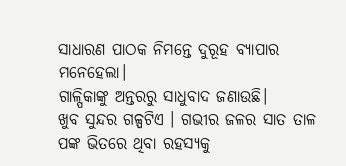ସାଧାରଣ ପାଠକ ନିମନ୍ତେ ଦୁରୂହ ବ୍ୟାପାର ମନେହେଲା।
ଗାଳ୍ପିକାଙ୍କୁ ଅନ୍ତରରୁ ସାଧୁବାଦ ଜଣାଉଛି।
ଖୁବ ସୁନ୍ଦର ଗଳ୍ପଟିଏ । ଗଭୀର ଜଳର ସାତ ତାଳ ପଙ୍କ ଭିତରେ ଥିବା ରହସ୍ୟକୁ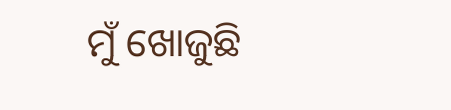ମୁଁ ଖୋଜୁଛି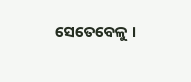ସେତେବେଳୁ ।